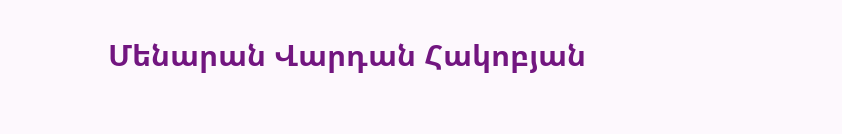Մենարան Վարդան Հակոբյան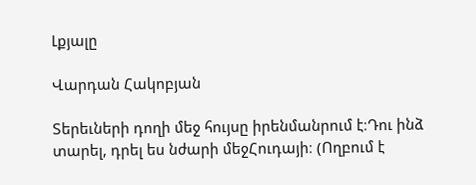Լքյալը

Վարդան Հակոբյան

Տերեւների դողի մեջ հույսը իրենմանրում է։Դու ինձ տարել, դրել ես նժարի մեջՀուդայի։ (Ողբում է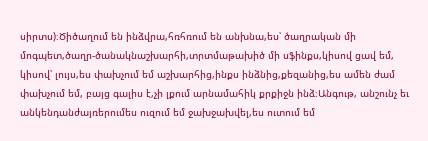սիրտս)։Ծիծաղում են ինձվրա,հռհռում են անխնա,ես՝ ծաղրական մի մոգպետ,ծաղր-ծանակնաշխարհի,տրտմաթախիծ մի սֆինքս,կիսով ցավ եմ, կիսով՝ լույս,ես փախչում եմ աշխարհից,ինքս ինձնից,քեզանից,ես ամեն ժամ փախչում եմ, բայց գալիս է,չի լքում արնամահիկ քրքիջն ինձ։Անգութ, անշունչ եւ անկենդանժայռերումես ուզում եմ ջախջախվել,ես ուտում եմ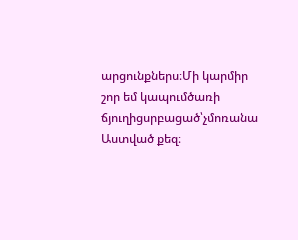արցունքներս։Մի կարմիր շոր եմ կապումծառի ճյուղիցսրբացած՝չմոռանա Աստված քեզ։